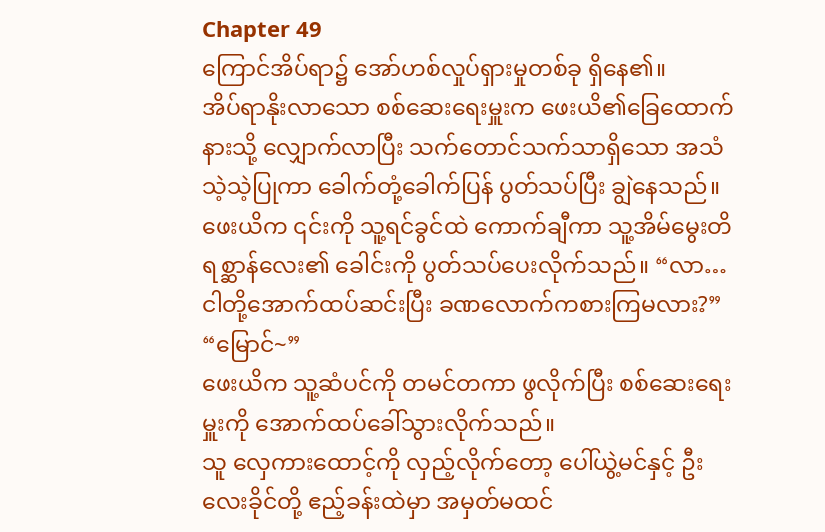Chapter 49
ကြောင်အိပ်ရာ၌ အော်ဟစ်လှုပ်ရှားမှုတစ်ခု ရှိနေ၏။
အိပ်ရာနိုးလာသော စစ်ဆေးရေးမှူးက ဖေးယိ၏ခြေထောက်နားသို့ လျှောက်လာပြီး သက်တောင်သက်သာရှိသော အသံသဲ့သဲ့ပြုကာ ခေါက်တုံ့ခေါက်ပြန် ပွတ်သပ်ပြီး ချွဲနေသည်။
ဖေးယိက ၎င်းကို သူ့ရင်ခွင်ထဲ ကောက်ချီကာ သူ့အိမ်မွေးတိရစ္ဆာန်လေး၏ ခေါင်းကို ပွတ်သပ်ပေးလိုက်သည်။ “လာ… ငါတို့အောက်ထပ်ဆင်းပြီး ခဏလောက်ကစားကြမလား?”
“မြောင်~”
ဖေးယိက သူ့ဆံပင်ကို တမင်တကာ ဖွလိုက်ပြီး စစ်ဆေးရေးမှူးကို အောက်ထပ်ခေါ်သွားလိုက်သည်။
သူ လှေကားထောင့်ကို လှည့်လိုက်တော့ ပေါ်ယွဲ့မင်နှင့် ဦးလေးခိုင်တို့ ဧည့်ခန်းထဲမှာ အမှတ်မထင်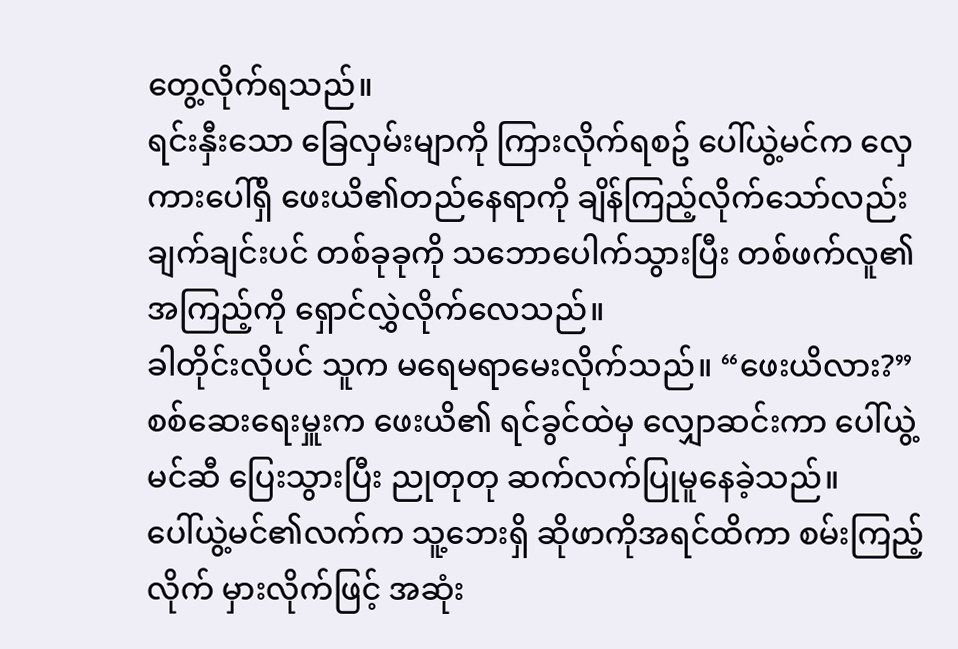တွေ့လိုက်ရသည်။
ရင်းနှီးသော ခြေလှမ်းမျာကို ကြားလိုက်ရစဥ် ပေါ်ယွဲ့မင်က လှေကားပေါ်ရှိ ဖေးယိ၏တည်နေရာကို ချိန်ကြည့်လိုက်သော်လည်း ချက်ချင်းပင် တစ်ခုခုကို သဘောပေါက်သွားပြီး တစ်ဖက်လူ၏ အကြည့်ကို ရှောင်လွှဲလိုက်လေသည်။
ခါတိုင်းလိုပင် သူက မရေမရာမေးလိုက်သည်။ “ဖေးယိလား?”
စစ်ဆေးရေးမှူးက ဖေးယိ၏ ရင်ခွင်ထဲမှ လျှောဆင်းကာ ပေါ်ယွဲ့မင်ဆီ ပြေးသွားပြီး ညုတုတု ဆက်လက်ပြုမူနေခဲ့သည်။
ပေါ်ယွဲ့မင်၏လက်က သူ့ဘေးရှိ ဆိုဖာကိုအရင်ထိကာ စမ်းကြည့်လိုက် မှားလိုက်ဖြင့် အဆုံး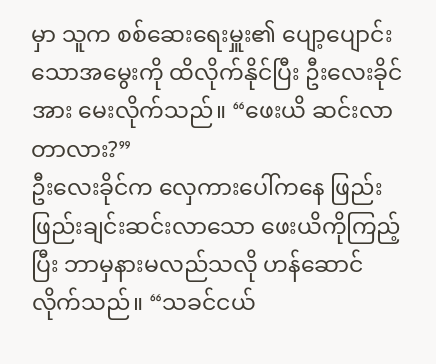မှာ သူက စစ်ဆေးရေးမှူး၏ ပျော့ပျောင်းသောအမွေးကို ထိလိုက်နိုင်ပြီး ဦးလေးခိုင်အား မေးလိုက်သည်။ “ဖေးယိ ဆင်းလာတာလား?”
ဦးလေးခိုင်က လှေကားပေါ်ကနေ ဖြည်းဖြည်းချင်းဆင်းလာသော ဖေးယိကိုကြည့်ပြီး ဘာမှနားမလည်သလို ဟန်ဆောင်လိုက်သည်။ “သခင်ငယ်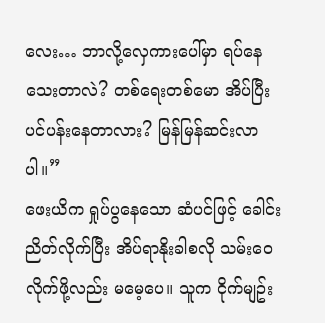လေး… ဘာလို့လှေကားပေါ်မှာ ရပ်နေသေးတာလဲ? တစ်ရေးတစ်မော အိပ်ပြီး ပင်ပန်းနေတာလား? မြန်မြန်ဆင်းလာပါ။”
ဖေးယိက ရှုပ်ပွနေသော ဆံပင်ဖြင့် ခေါင်းညိတ်လိုက်ပြီး အိပ်ရာနိုးခါစလို သမ်းဝေလိုက်ဖို့လည်း မမေ့ပေ။ သူက ငိုက်မျဥ်း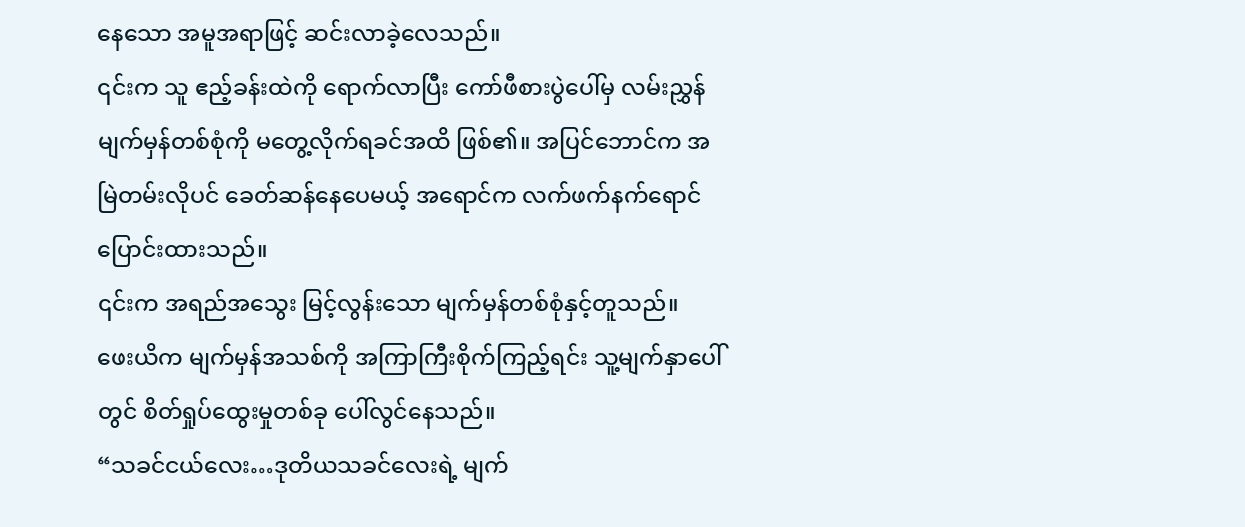နေသော အမူအရာဖြင့် ဆင်းလာခဲ့လေသည်။
၎င်းက သူ ဧည့်ခန်းထဲကို ရောက်လာပြီး ကော်ဖီစားပွဲပေါ်မှ လမ်းညွှန်မျက်မှန်တစ်စုံကို မတွေ့လိုက်ရခင်အထိ ဖြစ်၏။ အပြင်ဘောင်က အမြဲတမ်းလိုပင် ခေတ်ဆန်နေပေမယ့် အရောင်က လက်ဖက်နက်ရောင် ပြောင်းထားသည်။
၎င်းက အရည်အသွေး မြင့်လွန်းသော မျက်မှန်တစ်စုံနှင့်တူသည်။
ဖေးယိက မျက်မှန်အသစ်ကို အကြာကြီးစိုက်ကြည့်ရင်း သူ့မျက်နှာပေါ်တွင် စိတ်ရှုပ်ထွေးမှုတစ်ခု ပေါ်လွင်နေသည်။
“သခင်ငယ်လေး…ဒုတိယသခင်လေးရဲ့ မျက်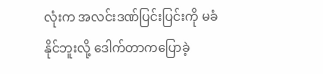လုံးက အလင်းဒဏ်ပြင်းပြင်းကို မခံနိုင်ဘူးလို့ ဒေါက်တာကပြောခဲ့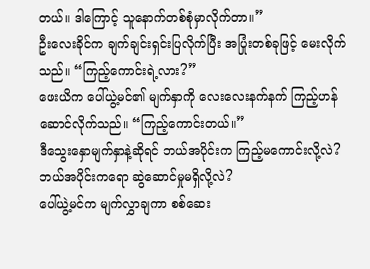တယ်။ ဒါကြောင့် သူနောက်တစ်စုံမှာလိုက်တာ။”
ဦးလေးခိုင်က ချက်ချင်းရှင်းပြလိုက်ပြီး အပြုံးတစ်ခုဖြင့် မေးလိုက်သည်။ “ကြည့်ကောင်းရဲ့လား?”
ဖေးယိက ပေါ်ယွဲ့မင်၏ မျက်နှာကို လေးလေးနက်နက် ကြည့်ဟန်ဆောင်လိုက်သည်။ “ကြည့်ကောင်းတယ်။”
ဒီသွေးနှောမျက်နှာနဲ့ဆိုရင် ဘယ်အပိုင်းက ကြည့်မကောင်းလို့လဲ? ဘယ်အပိုင်းကရော ဆွဲဆောင်မှုမရှိလို့လဲ?
ပေါ်ယွဲ့မင်က မျက်လွှာချကာ စစ်ဆေး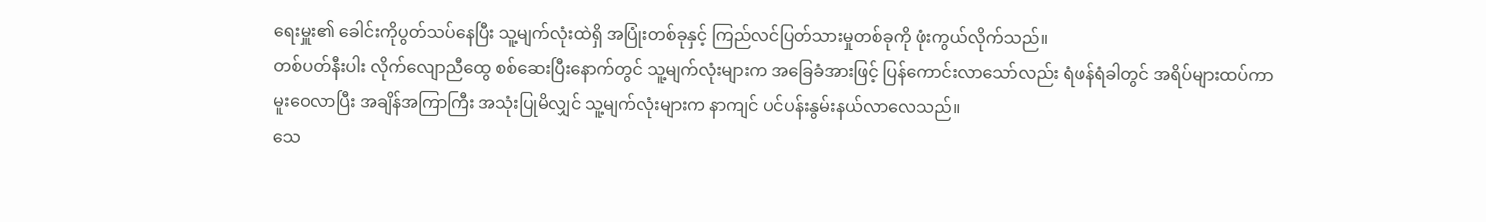ရေးမှူး၏ ခေါင်းကိုပွတ်သပ်နေပြီး သူ့မျက်လုံးထဲရှိ အပြုံးတစ်ခုနှင့် ကြည်လင်ပြတ်သားမှုတစ်ခုကို ဖုံးကွယ်လိုက်သည်။
တစ်ပတ်နီးပါး လိုက်လျောညီထွေ စစ်ဆေးပြီးနောက်တွင် သူ့မျက်လုံးများက အခြေခံအားဖြင့် ပြန်ကောင်းလာသော်လည်း ရံဖန်ရံခါတွင် အရိပ်များထပ်ကာ မူးဝေလာပြီး အချိန်အကြာကြီး အသုံးပြုမိလျှင် သူ့မျက်လုံးများက နာကျင် ပင်ပန်းနွမ်းနယ်လာလေသည်။
သေ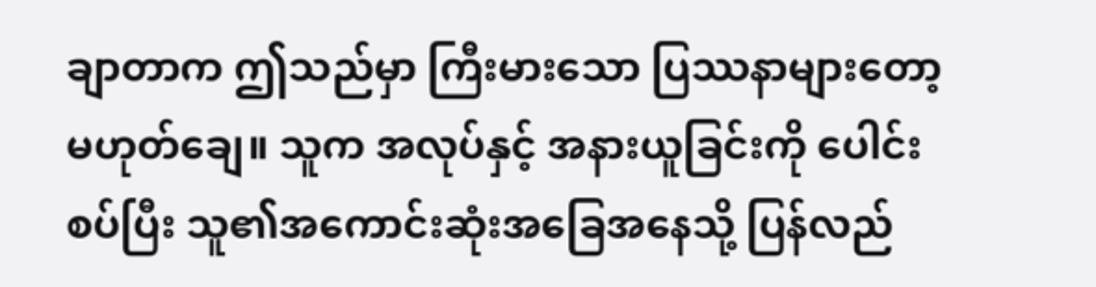ချာတာက ဤသည်မှာ ကြီးမားသော ပြဿနာများတော့ မဟုတ်ချေ။ သူက အလုပ်နှင့် အနားယူခြင်းကို ပေါင်းစပ်ပြီး သူ၏အကောင်းဆုံးအခြေအနေသို့ ပြန်လည်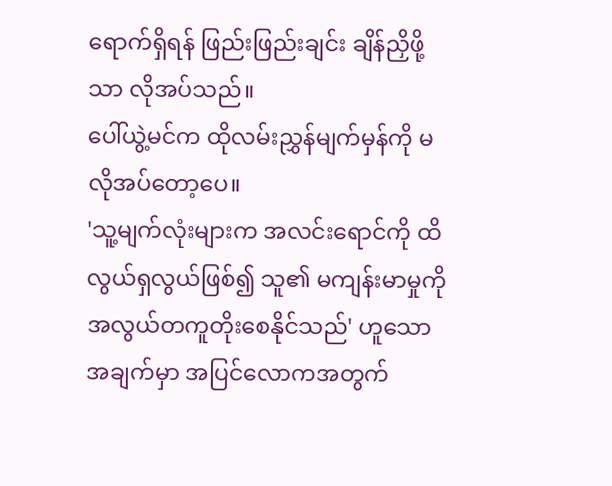ရောက်ရှိရန် ဖြည်းဖြည်းချင်း ချိန်ညှိဖို့သာ လိုအပ်သည်။
ပေါ်ယွဲ့မင်က ထိုလမ်းညွှန်မျက်မှန်ကို မလိုအပ်တော့ပေ။
'သူ့မျက်လုံးများက အလင်းရောင်ကို ထိလွယ်ရှလွယ်ဖြစ်၍ သူ၏ မကျန်းမာမှုကို အလွယ်တကူတိုးစေနိုင်သည်' ဟူသော အချက်မှာ အပြင်လောကအတွက်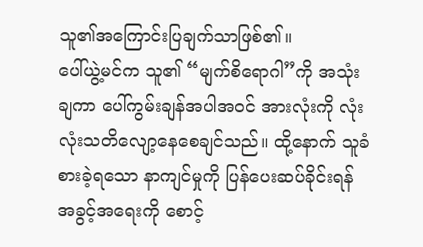သူ၏အကြောင်းပြချက်သာဖြစ်၏။
ပေါ်ယွဲ့မင်က သူ၏ “မျက်စိရောဂါ”ကို အသုံးချကာ ပေါ်ကွမ်းချန်အပါအဝင် အားလုံးကို လုံးလုံးသတိလျော့နေစေချင်သည်။ ထို့နောက် သူခံစားခဲ့ရသော နာကျင်မှုကို ပြန်ပေးဆပ်ခိုင်းရန် အခွင့်အရေးကို စောင့်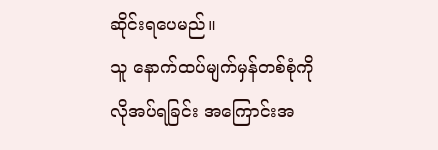ဆိုင်းရပေမည်။
သူ နောက်ထပ်မျက်မှန်တစ်စုံကို လိုအပ်ရခြင်း အကြောင်းအ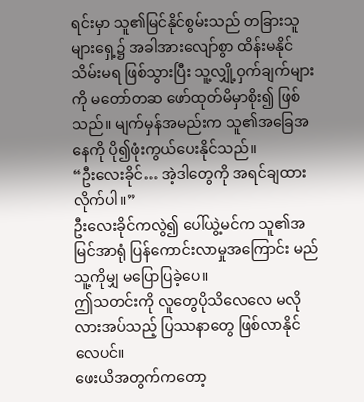ရင်းမှာ သူ၏မြင်နိုင်စွမ်းသည် တခြားသူများရှေ့၌ အခါအားလျော်စွာ ထိန်းမနိုင်သိမ်းမရ ဖြစ်သွားပြီး သူ့လျှို့ဝှက်ချက်များကို မတော်တဆ ဖော်ထုတ်မိမှာစိုး၍ ဖြစ်သည်။ မျက်မှန်အမည်းက သူ၏အခြေအနေကို ပို၍ဖုံးကွယ်ပေးနိုင်သည်။
“ဦးလေးခိုင်… အဲ့ဒါတွေကို အရင်ချထားလိုက်ပါ။”
ဦးလေးခိုင်ကလွဲ၍ ပေါ်ယွဲ့မင်က သူ၏အမြင်အာရုံ ပြန်ကောင်းလာမှုအကြောင်း မည်သူ့ကိုမျှ မပြောပြခဲ့ပေ။
ဤသတင်းကို လူတွေပိုသိလေလေ မလိုလားအပ်သည့် ပြဿနာတွေ ဖြစ်လာနိုင်လေပင်။
ဖေးယိအတွက်ကတော့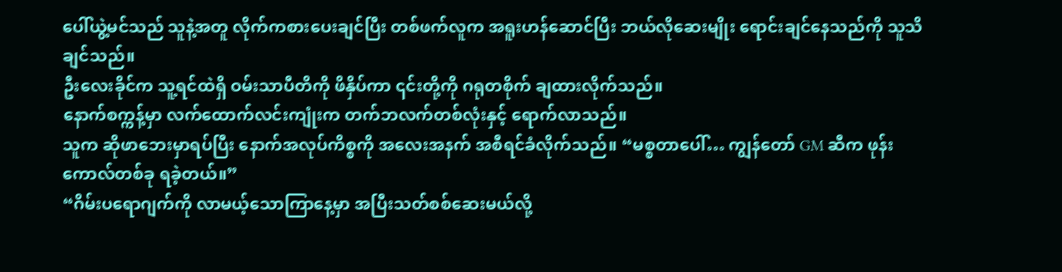ပေါ်ယွဲ့မင်သည် သူနဲ့အတူ လိုက်ကစားပေးချင်ပြီး တစ်ဖက်လူက အရူးဟန်ဆောင်ပြီး ဘယ်လိုဆေးမျိုး ရောင်းချင်နေသည်ကို သူသိချင်သည်။
ဦးလေးခိုင်က သူ့ရင်ထဲရှိ ဝမ်းသာပီတိကို ဖိနှိပ်ကာ ၎င်းတို့ကို ဂရုတစိုက် ချထားလိုက်သည်။
နောက်စက္ကန့်မှာ လက်ထောက်လင်းကျုံးက တက်ဘလက်တစ်လုံးနှင့် ရောက်လာသည်။
သူက ဆိုဖာဘေးမှာရပ်ပြီး နောက်အလုပ်ကိစ္စကို အလေးအနက် အစီရင်ခံလိုက်သည်။ “မစ္စတာပေါ်… ကျွန်တော် GM ဆီက ဖုန်းကောလ်တစ်ခု ရခဲ့တယ်။”
“ဂိမ်းပရောဂျက်ကို လာမယ့်သောကြာနေ့မှာ အပြီးသတ်စစ်ဆေးမယ်လို့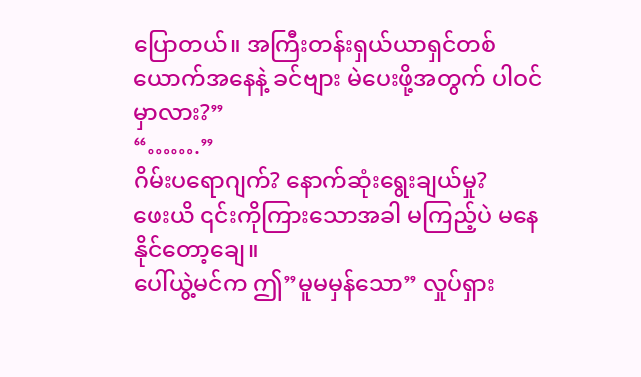ပြောတယ်။ အကြီးတန်းရှယ်ယာရှင်တစ်ယောက်အနေနဲ့ ခင်ဗျား မဲပေးဖို့အတွက် ပါဝင်မှာလား?”
“…….”
ဂိမ်းပရောဂျက်? နောက်ဆုံးရွေးချယ်မှု?
ဖေးယိ ၎င်းကိုကြားသောအခါ မကြည့်ပဲ မနေနိုင်တော့ချေ။
ပေါ်ယွဲ့မင်က ဤ”မူမမှန်သော” လှုပ်ရှား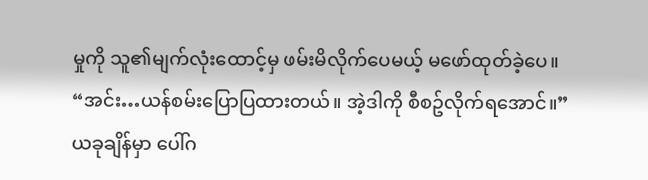မှုကို သူ၏မျက်လုံးထောင့်မှ ဖမ်းမိလိုက်ပေမယ့် မဖော်ထုတ်ခဲ့ပေ။ “အင်း…ယန်စမ်းပြောပြထားတယ်။ အဲ့ဒါကို စီစဥ်လိုက်ရအောင်။”
ယခုချိန်မှာ ပေါ်ဂ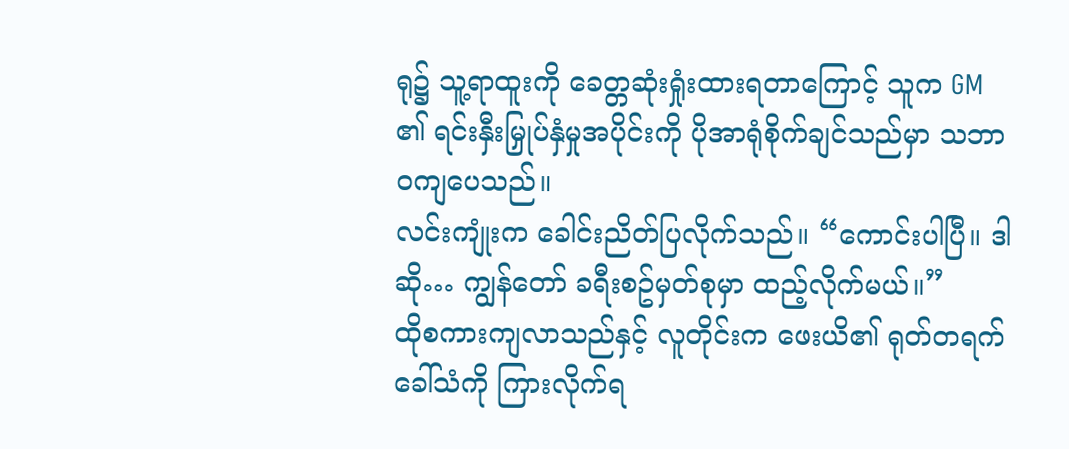ရု၌ သူ့ရာထူးကို ခေတ္တဆုံးရှုံးထားရတာကြောင့် သူက GM ၏ ရင်းနှီးမြှုပ်နှံမှုအပိုင်းကို ပိုအာရုံစိုက်ချင်သည်မှာ သဘာဝကျပေသည်။
လင်းကျုံးက ခေါင်းညိတ်ပြလိုက်သည်။ “ကောင်းပါပြီ။ ဒါဆို… ကျွန်တော် ခရီးစဥ်မှတ်စုမှာ ထည့်လိုက်မယ်။”
ထိုစကားကျလာသည်နှင့် လူတိုင်းက ဖေးယိ၏ ရုတ်တရက်ခေါ်သံကို ကြားလိုက်ရ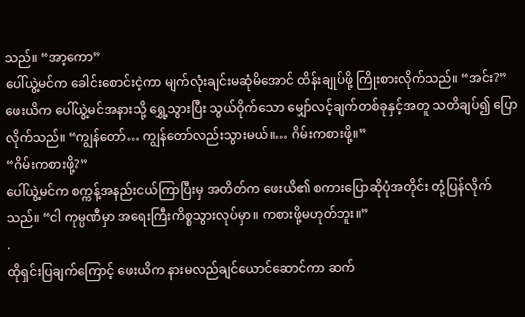သည်။ “အာ့ကော”
ပေါ်ယွဲ့မင်က ခေါင်းစောင်းငဲ့ကာ မျက်လုံးချင်းမဆုံမိအောင် ထိန်းချုပ်ဖို့ ကြိုးစားလိုက်သည်။ “အင်း?”
ဖေးယိက ပေါ်ယွဲ့မင်အနားသို့ ရွှေ့သွားပြီး သွယ်ဝိုက်သော မျှော်လင့်ချက်တစ်ခုနှင့်အတူ သတိချပ်၍ ပြောလိုက်သည်။ “ကျွန်တော်… ကျွန်တော်လည်းသွားမယ်။… ဂိမ်းကစားဖို့။”
“ဂိမ်းကစားဖို့?”
ပေါ်ယွဲ့မင်က စက္ကန့်အနည်းငယ်ကြာပြီးမှ အတိတ်က ဖေးယိ၏ စကားပြောဆိုပုံအတိုင်း တုံ့ပြန်လိုက်သည်။ “ငါ ကုမ္ပဏီမှာ အရေးကြီးကိစ္စသွားလုပ်မှာ။ ကစားဖို့မဟုတ်ဘူး။”
.
ထိုရှင်းပြချက်ကြောင့် ဖေးယိက နားမလည်ချင်ယောင်ဆောင်ကာ ဆက်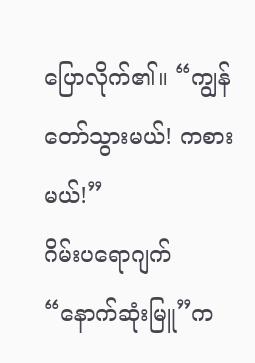ပြောလိုက်၏။ “ကျွန်တော်သွားမယ်! ကစားမယ်!”
ဂိမ်းပရောဂျက် “နောက်ဆုံးမြူ”က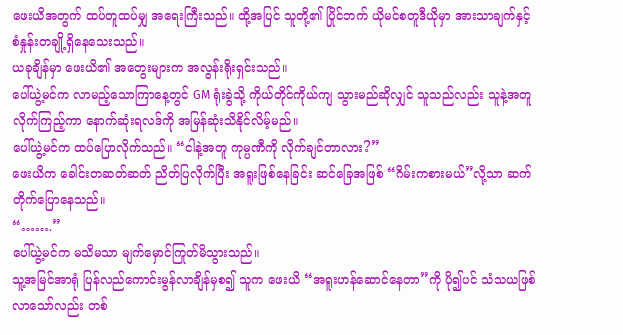ဖေးယိအတွက် ထပ်တူထပ်မျှ အရေးကြီးသည်။ ထို့အပြင် သူတို့၏ ပြိုင်ဘက် ယိုမင်စတူဒီယိုမှာ အားသာချက်နှင့် စံနှုန်းတချို့ရှိနေသေးသည်။
ယခုချိန်မှာ ဖေးယိ၏ အတွေးများက အလွန်းရိုးရှင်းသည်။
ပေါ်ယွဲ့မင်က လာမည့်သောကြာနေ့တွင် GM ရုံးခွဲသို့ ကိုယ်တိုင်ကိုယ်ကျ သွားမည်ဆိုလျှင် သူသည်လည်း သူနဲ့အတူလိုက်ကြည့်ကာ နောက်ဆုံးရလဒ်ကို အမြန်ဆုံးသိနိုင်လိမ့်မည်။
ပေါ်ယွဲ့မင်က ထပ်ပြောလိုက်သည်။ “ငါနဲ့အတူ ကုမ္ပဏီကို လိုက်ချင်တာလား?”
ဖေးယိက ခေါင်းတဆတ်ဆတ် ညိတ်ပြလိုက်ပြီး အရူးဖြစ်နေခြင်း ဆင်ခြေအဖြစ် “ဂိမ်းကစားမယ်”လို့သာ ဆက်တိုက်ပြောနေသည်။
“…….”
ပေါ်ယွဲ့မင်က မသိမသာ မျက်မှောင်ကြုတ်မိသွားသည်။
သူ့အမြင်အာရုံ ပြန်လည်ကောင်းမွန်လာချိန်မှစ၍ သူက ဖေးယိ “အရူးဟန်ဆောင်နေတာ”ကို ပို၍ပင် သံသယဖြစ်လာသော်လည်း တစ်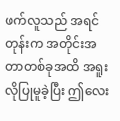ဖက်လူသည် အရင်တုန်းက အတိုင်းအတာတစ်ခုအထိ အရူးလိုပြုမူခဲ့ပြီး ဤလေး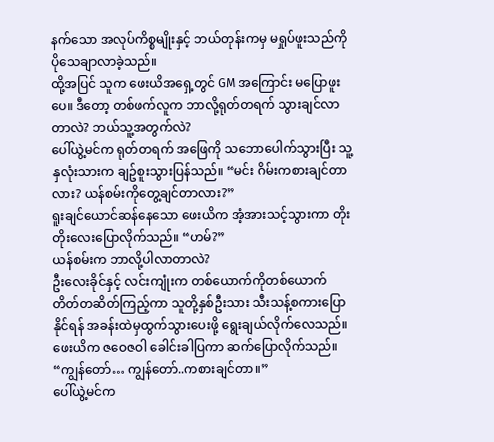နက်သော အလုပ်ကိစ္စမျိုးနှင့် ဘယ်တုန်းကမှ မရှုပ်ဖူးသည်ကို ပိုသေချာလာခဲ့သည်။
ထို့အပြင် သူက ဖေးယိအရှေ့တွင် GM အကြောင်း မပြောဖူးပေ။ ဒီတော့ တစ်ဖက်လူက ဘာလို့ရုတ်တရက် သွားချင်လာတာလဲ? ဘယ်သူ့အတွက်လဲ?
ပေါ်ယွဲ့မင်က ရုတ်တရက် အဖြေကို သဘောပေါက်သွားပြီး သူ့နှလုံးသားက ချဥ်စူးသွားပြန်သည်။ “မင်း ဂိမ်းကစားချင်တာလား? ယန်စမ်းကိုတွေ့ချင်တာလား?”
ရူးချင်ယောင်ဆန်နေသော ဖေးယိက အံ့အားသင့်သွားကာ တိုးတိုးလေးပြောလိုက်သည်။ “ဟမ်?”
ယန်စမ်းက ဘာလို့ပါလာတာလဲ?
ဦးလေးခိုင်နှင့် လင်းကျုံးက တစ်ယောက်ကိုတစ်ယောက် တိတ်တဆိတ်ကြည့်ကာ သူတို့နှစ်ဦးသား သီးသန့်စကားပြောနိုင်ရန် အခန်းထဲမှထွက်သွားပေးဖို့ ရွေးချယ်လိုက်လေသည်။
ဖေးယိက ဇဝေဇဝါ ခေါင်းခါပြကာ ဆက်ပြောလိုက်သည်။ “ကျွန်တော်… ကျွန်တော်..ကစားချင်တာ။”
ပေါ်ယွဲ့မင်က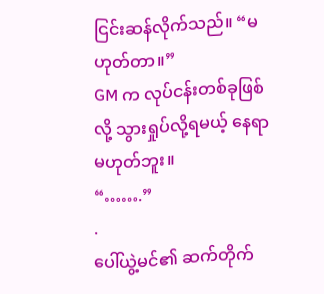ငြင်းဆန်လိုက်သည်။ “မဟုတ်တာ။”
GM က လုပ်ငန်းတစ်ခုဖြစ်လို့ သွားရှုပ်လို့ရမယ့် နေရာမဟုတ်ဘူး။
“…….”
.
ပေါ်ယွဲ့မင်၏ ဆက်တိုက်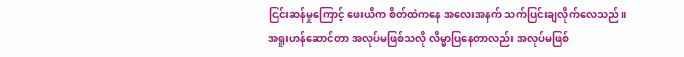ငြင်းဆန်မှုကြောင့် ဖေးယိက စိတ်ထဲကနေ အလေးအနက် သက်ပြင်းချလိုက်လေသည်။
အရူးဟန်ဆောင်တာ အလုပ်မဖြစ်သလို လိမ္မာပြနေတာလည်း အလုပ်မဖြစ်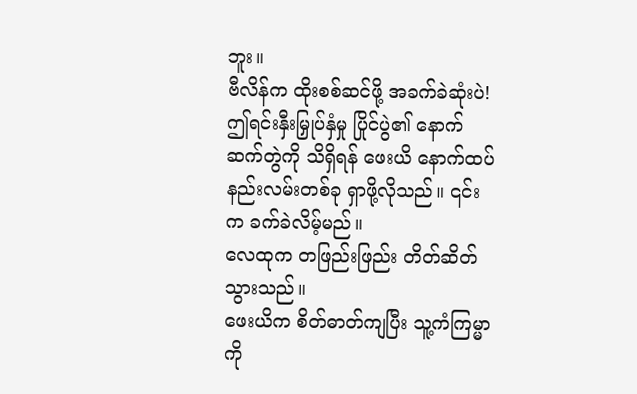ဘူး။
ဗီလိန်က ထိုးစစ်ဆင်ဖို့ အခက်ခဲဆုံးပဲ!
ဤရင်းနှီးမြှုပ်နှံမှု ပြိုင်ပွဲ၏ နောက်ဆက်တွဲကို သိရှိရန် ဖေးယိ နောက်ထပ်နည်းလမ်းတစ်ခု ရှာဖို့လိုသည်။ ၎င်းက ခက်ခဲလိမ့်မည်။
လေထုက တဖြည်းဖြည်း တိတ်ဆိတ်သွားသည်။
ဖေးယိက စိတ်ဓာတ်ကျပြီး သူ့ကံကြမ္မာကို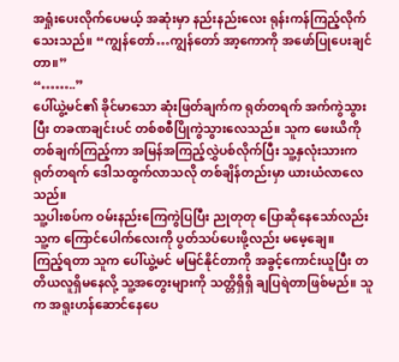အရှုံးပေးလိုက်ပေမယ့် အဆုံးမှာ နည်းနည်းလေး ရုန်းကန်ကြည့်လိုက်သေးသည်။ “ကျွန်တော်…ကျွန်တော် အာ့ကောကို အဖော်ပြုပေးချင်တာ။”
“……..”
ပေါ်ယွဲ့မင်၏ ခိုင်မာသော ဆုံးဖြတ်ချက်က ရုတ်တရက် အက်ကွဲသွားပြီး တခဏချင်းပင် တစ်စစီပြိုကွဲသွားလေသည်။ သူက ဖေးယိကို တစ်ချက်ကြည့်ကာ အမြန်အကြည့်လွှဲပစ်လိုက်ပြီး သူ့နှလုံးသားက ရုတ်တရက် ဒေါသထွက်လာသလို တစ်ချိန်တည်းမှာ ယားယံလာလေသည်။
သူ့ပါးစပ်က ဝမ်းနည်းကြေကွဲပြပြီး ညုတုတု ပြောဆိုနေသော်လည်း သူ့က ကြောင်ပေါက်လေးကို ပွတ်သပ်ပေးဖို့လည်း မမေ့ချေ။
ကြည့်ရတာ သူက ပေါ်ယွဲ့မင် မမြင်နိုင်တာကို အခွင့်ကောင်းယူပြီး တတိယလူရှိမနေလို့ သူ့အတွေးများကို သတ္တိရှိရှိ ချပြရဲတာဖြစ်မည်။ သူက အရူးဟန်ဆောင်နေပေ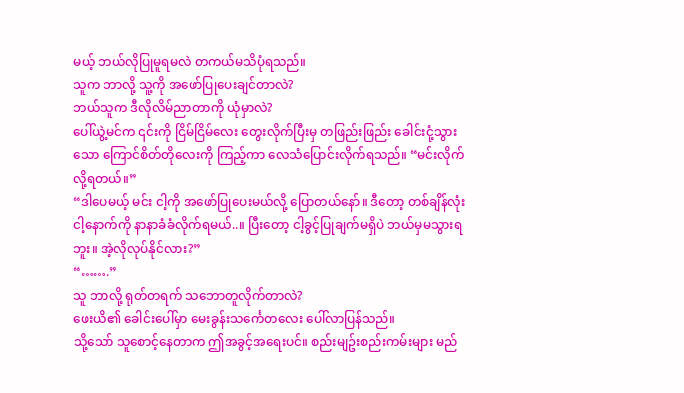မယ့် ဘယ်လိုပြုမူရမလဲ တကယ်မသိပုံရသည်။
သူက ဘာလို့ သူ့ကို အဖော်ပြုပေးချင်တာလဲ?
ဘယ်သူက ဒီလိုလိမ်ညာတာကို ယုံမှာလဲ?
ပေါ်ယွဲ့မင်က ၎င်းကို ငြိမ်ငြိမ်လေး တွေးလိုက်ပြီးမှ တဖြည်းဖြည်း ခေါင်းငုံ့သွားသော ကြောင်စိတ်တိုလေးကို ကြည့်ကာ လေသံပြောင်းလိုက်ရသည်။ “မင်းလိုက်လို့ရတယ်။”
“ဒါပေမယ့် မင်း ငါ့ကို အဖော်ပြုပေးမယ်လို့ ပြောတယ်နော်။ ဒီတော့ တစ်ချိန်လုံး ငါ့နောက်ကို နာနာခံခံလိုက်ရမယ်..။ ပြီးတော့ ငါ့ခွင့်ပြုချက်မရှိပဲ ဘယ်မှမသွားရဘူး။ အဲ့လိုလုပ်နိုင်လား?”
“…….”
သူ ဘာလို့ ရုတ်တရက် သဘောတူလိုက်တာလဲ?
ဖေးယိ၏ ခေါင်းပေါ်မှာ မေးခွန်းသင်္ကေတလေး ပေါ်လာပြန်သည်။
သို့သော် သူစောင့်နေတာက ဤအခွင့်အရေးပင်။ စည်းမျဥ်းစည်းကမ်းများ မည်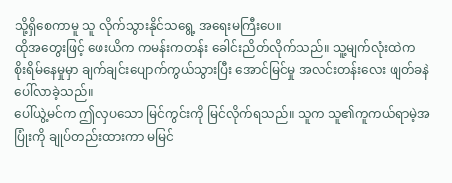သို့ရှိစေကာမူ သူ လိုက်သွားနိုင်သရွေ့ အရေးမကြီးပေ။
ထိုအတွေးဖြင့် ဖေးယိက ကမန်းကတန်း ခေါင်းညိတ်လိုက်သည်။ သူ့မျက်လုံးထဲက စိုးရိမ်နေမှုမှာ ချက်ချင်းပျောက်ကွယ်သွားပြီး အောင်မြင်မှု အလင်းတန်းလေး ဖျတ်ခနဲပေါ်လာခဲ့သည်။
ပေါ်ယွဲ့မင်က ဤလှပသော မြင်ကွင်းကို မြင်လိုက်ရသည်။ သူက သူ၏ကူကယ်ရာမဲ့အပြုံးကို ချုပ်တည်းထားကာ မမြင်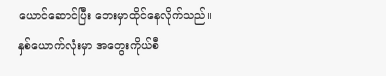ယောင်ဆောင်ပြီး ဘေးမှာထိုင်နေလိုက်သည်။
နှစ်ယောက်လုံးမှာ အတွေးကိုယ်စီ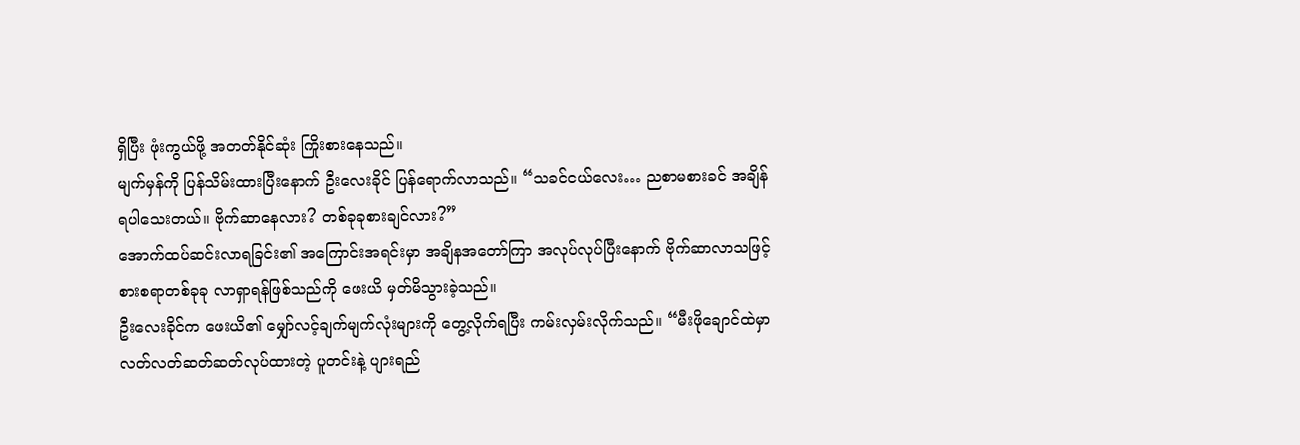ရှိပြီး ဖုံးကွယ်ဖို့ အတတ်နိုင်ဆုံး ကြိုးစားနေသည်။
မျက်မှန်ကို ပြန်သိမ်းထားပြီးနောက် ဦးလေးခိုင် ပြန်ရောက်လာသည်။ “သခင်ငယ်လေး… ညစာမစားခင် အချိန်ရပါသေးတယ်။ ဗိုက်ဆာနေလား? တစ်ခုခုစားချင်လား?”
အောက်ထပ်ဆင်းလာရခြင်း၏ အကြောင်းအရင်းမှာ အချိနအတော်ကြာ အလုပ်လုပ်ပြီးနောက် ဗိုက်ဆာလာသဖြင့် စားစရာတစ်ခုခု လာရှာရန်ဖြစ်သည်ကို ဖေးယိ မှတ်မိသွားခဲ့သည်။
ဦးလေးခိုင်က ဖေးယိ၏ မျှော်လင့်ချက်မျက်လုံးများကို တွေ့လိုက်ရပြီး ကမ်းလှမ်းလိုက်သည်။ “မီးဖိုချောင်ထဲမှာ လတ်လတ်ဆတ်ဆတ်လုပ်ထားတဲ့ ပူတင်းနဲ့ ပျားရည်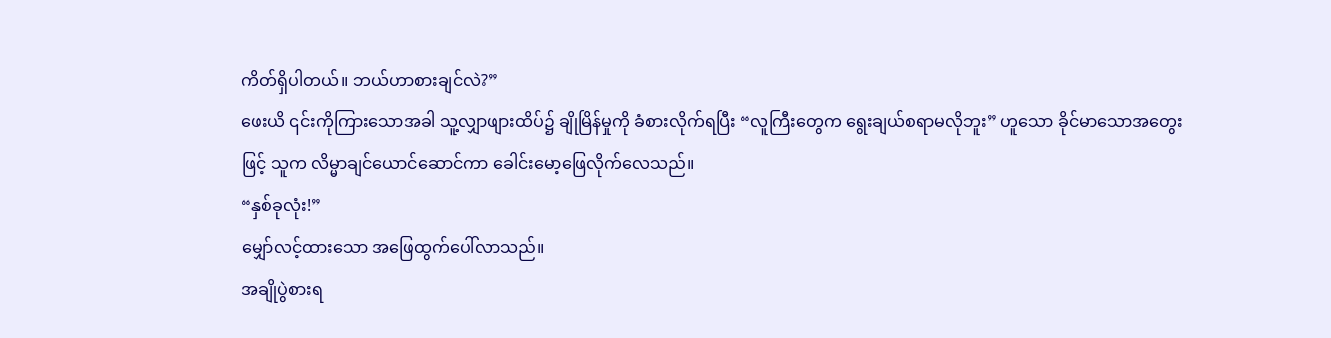ကိတ်ရှိပါတယ်။ ဘယ်ဟာစားချင်လဲ?”
ဖေးယိ ၎င်းကိုကြားသောအခါ သူ့လျှာဖျားထိပ်၌ ချိုမြိန်မှုကို ခံစားလိုက်ရပြီး “လူကြီးတွေက ရွေးချယ်စရာမလိုဘူး” ဟူသော ခိုင်မာသောအတွေးဖြင့် သူက လိမ္မာချင်ယောင်ဆောင်ကာ ခေါင်းမော့ဖြေလိုက်လေသည်။
“နှစ်ခုလုံး!”
မျှော်လင့်ထားသော အဖြေထွက်ပေါ်လာသည်။
အချိုပွဲစားရ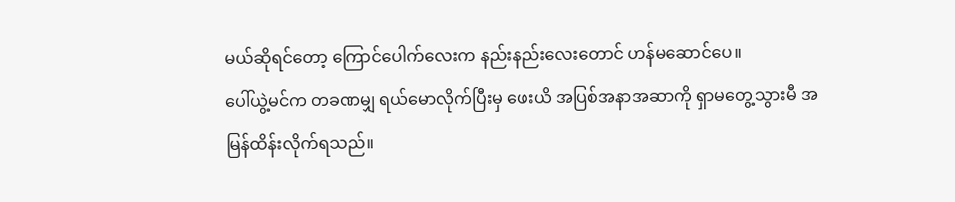မယ်ဆိုရင်တော့ ကြောင်ပေါက်လေးက နည်းနည်းလေးတောင် ဟန်မဆောင်ပေ။
ပေါ်ယွဲ့မင်က တခဏမျှ ရယ်မောလိုက်ပြီးမှ ဖေးယိ အပြစ်အနာအဆာကို ရှာမတွေ့သွားမီ အမြန်ထိန်းလိုက်ရသည်။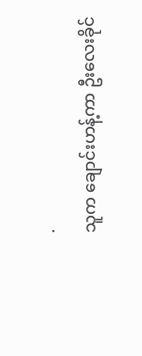.
သူက ချောင်းဟန့်ကာ ဦးလေးခိုင်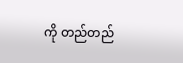ကို တည်တည်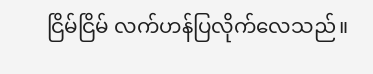ငြိမ်ငြိမ် လက်ဟန်ပြလိုက်လေသည်။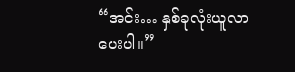“အင်း… နှစ်ခုလုံးယူလာပေးပါ။”